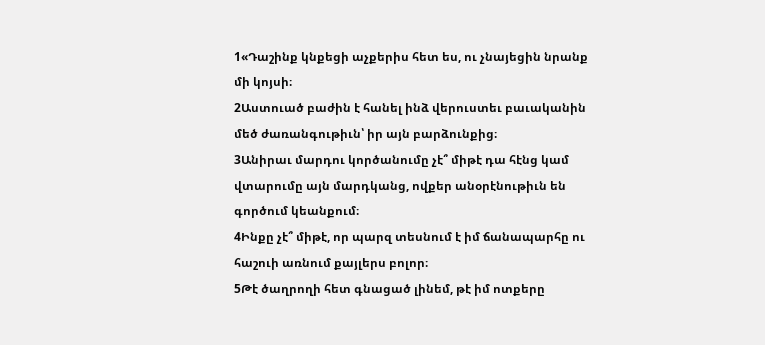1«Դաշինք կնքեցի աչքերիս հետ ես, ու չնայեցին նրանք մի կոյսի։
2Աստուած բաժին է հանել ինձ վերուստեւ բաւականին մեծ ժառանգութիւն՝ իր այն բարձունքից։
3Անիրաւ մարդու կործանումը չէ՞ միթէ դա հէնց կամ վտարումը այն մարդկանց, ովքեր անօրէնութիւն են գործում կեանքում։
4Ինքը չէ՞ միթէ, որ պարզ տեսնում է իմ ճանապարհը ու հաշուի առնում քայլերս բոլոր։
5Թէ ծաղրողի հետ գնացած լինեմ, թէ իմ ոտքերը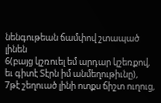նենգութեան ճամփով շտապած լինեն
6(բայց կշռուել եմ արդար կշեռքով, եւ գիտէ Տէրն իմ անմեղութիւնը),
7թէ շեղուած լինի ոտքս ճիշտ ուղուց,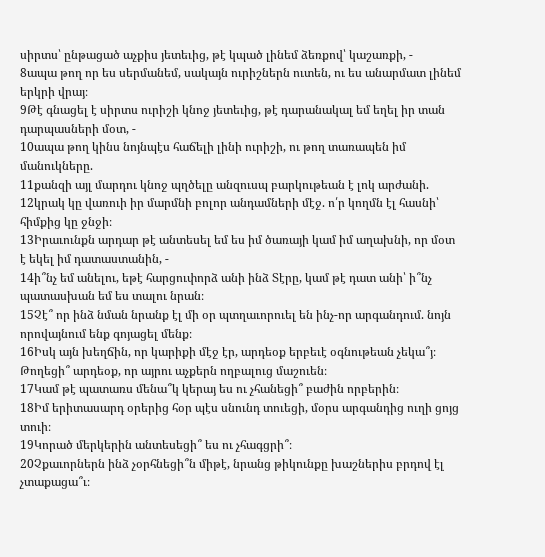սիրտս՝ ընթացած աչքիս յետեւից, թէ կպած լինեմ ձեռքով՝ կաշառքի, -
8ապա թող որ ես սերմանեմ, սակայն ուրիշներն ուտեն, ու ես անարմատ լինեմ երկրի վրայ։
9Թէ գնացել է սիրտս ուրիշի կնոջ յետեւից, թէ դարանակալ եմ եղել իր տան դարպասների մօտ, -
10ապա թող կինս նոյնպէս հաճելի լինի ուրիշի, ու թող տառապեն իմ մանուկները.
11քանզի այլ մարդու կնոջ պղծելը անզուսպ բարկութեան է լոկ արժանի.
12կրակ կը վառուի իր մարմնի բոլոր անդամների մէջ. ո՛ր կողմն էլ հասնի՝ հիմքից կը ջնջի։
13Իրաւունքն արդար թէ անտեսել եմ ես իմ ծառայի կամ իմ աղախնի, որ մօտ է եկել իմ դատաստանին, -
14ի՞նչ եմ անելու, եթէ հարցուփորձ անի ինձ Տէրը, կամ թէ դատ անի՝ ի՞նչ պատասխան եմ ես տալու նրան։
15Չէ՞ որ ինձ նման նրանք էլ մի օր պտղաւորուել են ինչ-որ արգանդում. նոյն որովայնում ենք գոյացել մենք։
16Իսկ այն խեղճին, որ կարիքի մէջ էր, արդեօք երբեւէ օգնութեան չեկա՞յ։ Թողեցի՞ արդեօք, որ այրու աչքերն ողբալուց մաշուեն։
17Կամ թէ պատառս մենա՞կ կերայ ես ու չհանեցի՞ բաժին որբերին։
18Իմ երիտասարդ օրերից հօր պէս սնունդ տուեցի, մօրս արգանդից ուղի ցոյց տուի։
19Կորած մերկերին անտեսեցի՞ ես ու չհագցրի՞։
20Չքաւորներն ինձ չօրհնեցի՞ն միթէ, նրանց թիկունքը խաշներիս բրդով էլ չտաքացա՞ւ։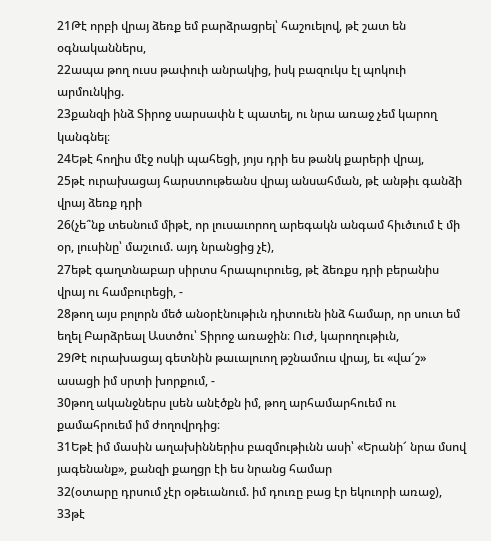21Թէ որբի վրայ ձեռք եմ բարձրացրել՝ հաշուելով, թէ շատ են օգնականներս,
22ապա թող ուսս թափուի անրակից, իսկ բազուկս էլ պոկուի արմունկից.
23քանզի ինձ Տիրոջ սարսափն է պատել, ու նրա առաջ չեմ կարող կանգնել։
24Եթէ հողիս մէջ ոսկի պահեցի, յոյս դրի ես թանկ քարերի վրայ,
25թէ ուրախացայ հարստութեանս վրայ անսահման, թէ անթիւ գանձի վրայ ձեռք դրի
26(չե՞նք տեսնում միթէ, որ լուսաւորող արեգակն անգամ հիւծւում է մի օր, լուսինը՝ մաշւում. այդ նրանցից չէ),
27եթէ գաղտնաբար սիրտս հրապուրուեց, թէ ձեռքս դրի բերանիս վրայ ու համբուրեցի, -
28թող այս բոլորն մեծ անօրէնութիւն դիտուեն ինձ համար, որ սուտ եմ եղել Բարձրեալ Աստծու՝ Տիրոջ առաջին։ Ուժ, կարողութիւն,
29Թէ ուրախացայ գետնին թաւալուող թշնամուս վրայ, եւ «վա՜շ» ասացի իմ սրտի խորքում, -
30թող ականջներս լսեն անէծքն իմ, թող արհամարհուեմ ու քամահրուեմ իմ ժողովրդից։
31Եթէ իմ մասին աղախիններիս բազմութիւնն ասի՝ «Երանի՜ նրա մսով յագենանք», քանզի քաղցր էի ես նրանց համար
32(օտարը դրսում չէր օթեւանում. իմ դուռը բաց էր եկուորի առաջ),
33թէ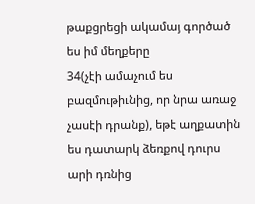թաքցրեցի ակամայ գործած ես իմ մեղքերը
34(չէի ամաչում ես բազմութիւնից, որ նրա առաջ չասէի դրանք), եթէ աղքատին ես դատարկ ձեռքով դուրս արի դռնից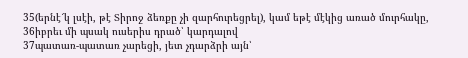35(երնէ՜կ լսէի, թէ Տիրոջ ձեռքը չի զարհուրեցրել), կամ եթէ մէկից առած մուրհակը,
36իբրեւ մի պսակ ուսերիս դրած՝ կարդալով
37պատառ-պատառ չարեցի, յետ չդարձրի այն՝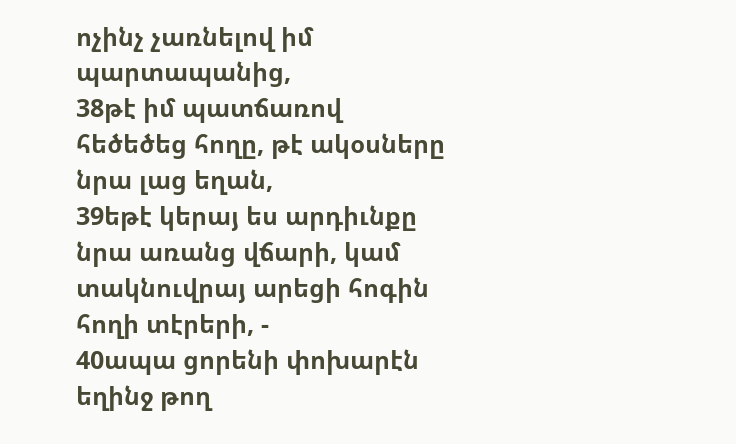ոչինչ չառնելով իմ պարտապանից,
38թէ իմ պատճառով հեծեծեց հողը, թէ ակօսները նրա լաց եղան,
39եթէ կերայ ես արդիւնքը նրա առանց վճարի, կամ տակնուվրայ արեցի հոգին հողի տէրերի, -
40ապա ցորենի փոխարէն եղինջ թող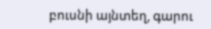բուսնի այնտեղ, գարու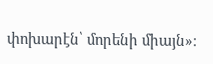փոխարէն՝ մորենի միայն»։